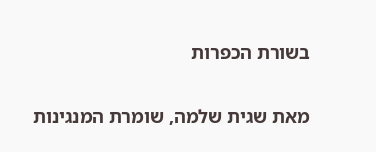בשורת הכפרות

מאת שגית שלמה, שומרת המנגינות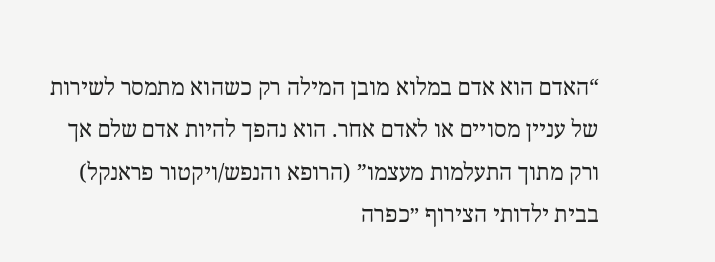“האדם הוא אדם במלוא מובן המילה רק כשהוא מתמסר לשירות של עניין מסויים או לאדם אחר. הוא נהפך להיות אדם שלם אך ורק מתוך התעלמות מעצמו” (הרופא והנפש/ויקטור פראנקל) בבית ילדותי הצירוף ״כפרה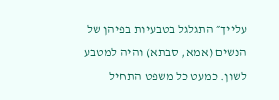עלייך״ התגלגל בטבעיות בפיהן של הנשים (אמא, סבתא) והיה למטבע לשון. כמעט כל משפט התחיל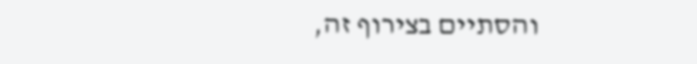והסתיים בצירוף זה,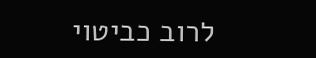לרוב כביטוי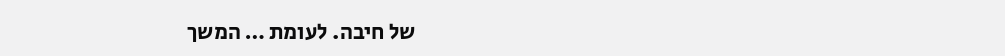של חיבה. לעומת … המשך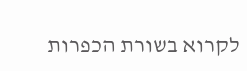לקרוא בשורת הכפרות